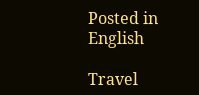Posted in English

Travel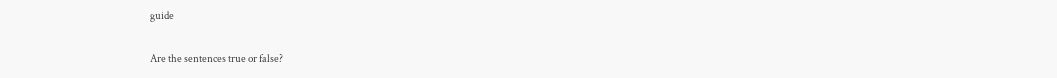guide

Are the sentences true or false?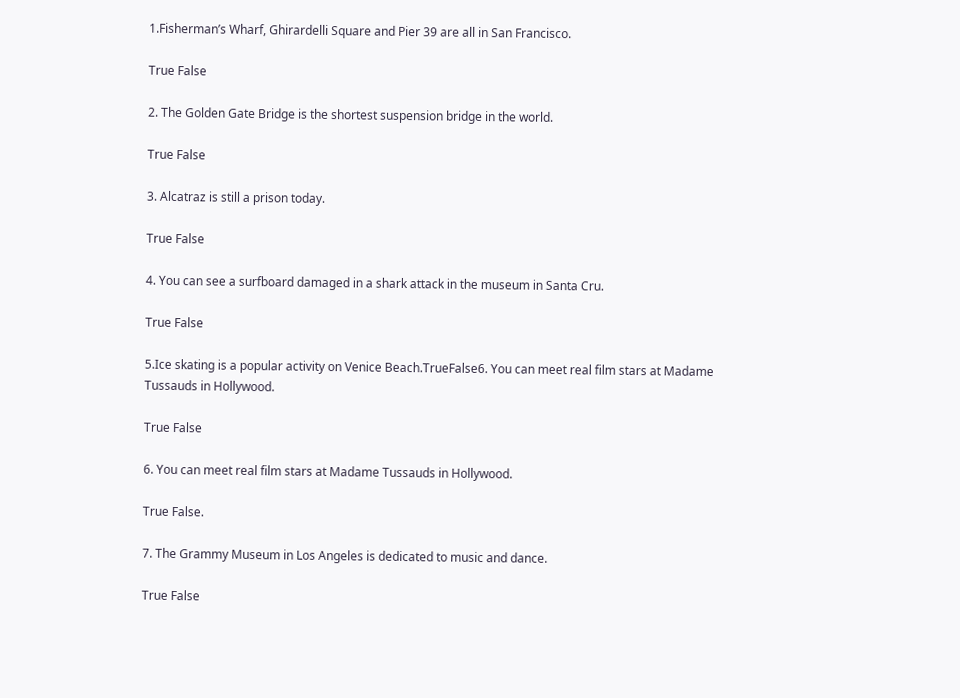1.Fisherman’s Wharf, Ghirardelli Square and Pier 39 are all in San Francisco.

True False

2. The Golden Gate Bridge is the shortest suspension bridge in the world.

True False

3. Alcatraz is still a prison today.

True False

4. You can see a surfboard damaged in a shark attack in the museum in Santa Cru.

True False

5.Ice skating is a popular activity on Venice Beach.TrueFalse6. You can meet real film stars at Madame Tussauds in Hollywood.

True False

6. You can meet real film stars at Madame Tussauds in Hollywood.

True False.

7. The Grammy Museum in Los Angeles is dedicated to music and dance.

True False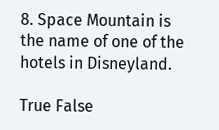8. Space Mountain is the name of one of the hotels in Disneyland.

True False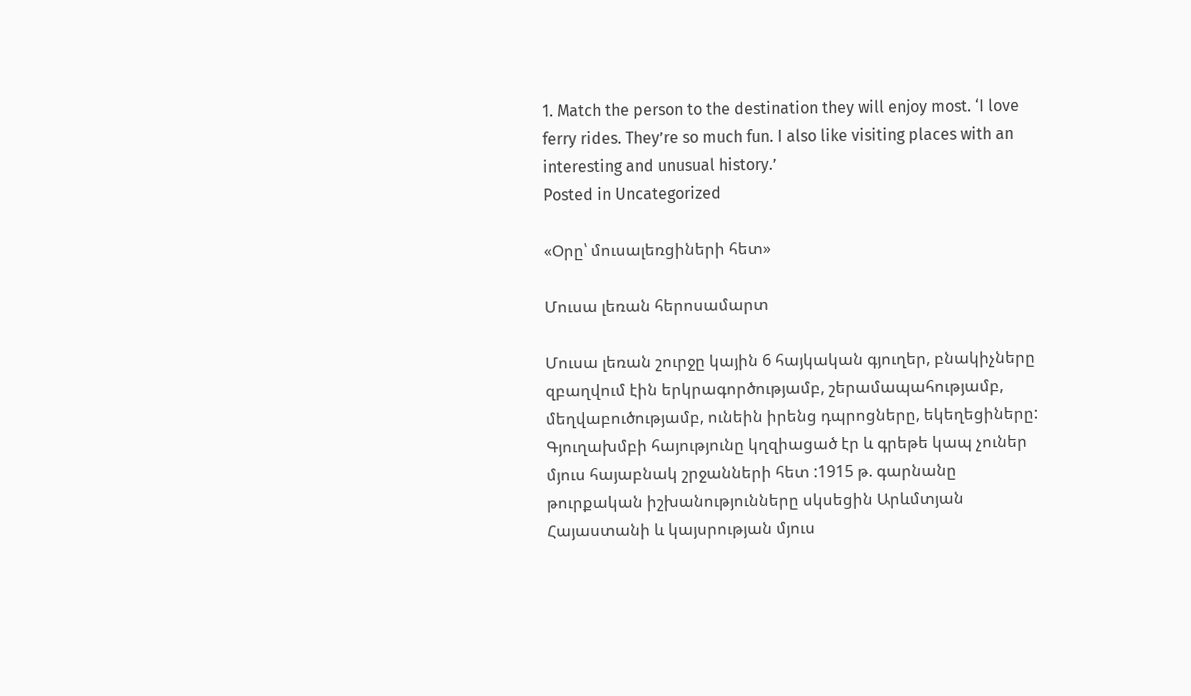1. Match the person to the destination they will enjoy most. ‘I love ferry rides. They’re so much fun. I also like visiting places with an interesting and unusual history.’
Posted in Uncategorized

«Օրը՝ մուսալեռցիների հետ»

Մուսա լեռան հերոսամարտ

Մուսա լեռան շուրջը կային 6 հայկական գյուղեր, բնակիչները զբաղվում էին երկրագործությամբ, շերամապահությամբ, մեղվաբուծությամբ, ունեին իրենց դպրոցները, եկեղեցիները: Գյուղախմբի հայությունը կղզիացած էր և գրեթե կապ չուներ մյուս հայաբնակ շրջանների հետ :1915 թ. գարնանը թուրքական իշխանությունները սկսեցին Արևմտյան Հայաստանի և կայսրության մյուս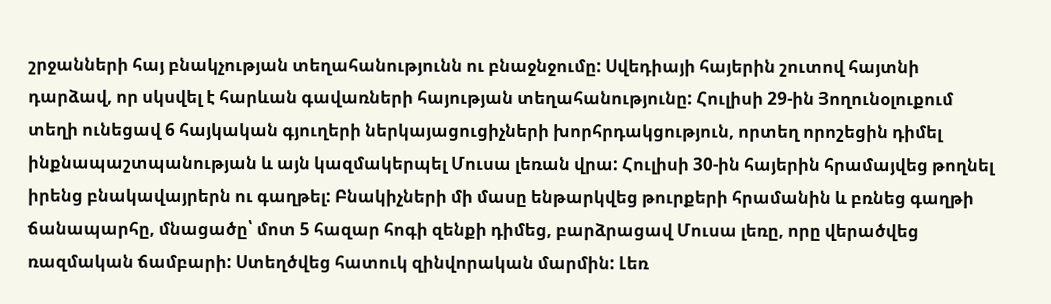շրջանների հայ բնակչության տեղահանությունն ու բնաջնջումը: Սվեդիայի հայերին շուտով հայտնի դարձավ, որ սկսվել է հարևան գավառների հայության տեղահանությունը: Հուլիսի 29-ին Յողունօլուքում տեղի ունեցավ 6 հայկական գյուղերի ներկայացուցիչների խորհրդակցություն, որտեղ որոշեցին դիմել ինքնապաշտպանության և այն կազմակերպել Մուսա լեռան վրա: Հուլիսի 30-ին հայերին հրամայվեց թողնել իրենց բնակավայրերն ու գաղթել: Բնակիչների մի մասը ենթարկվեց թուրքերի հրամանին և բռնեց գաղթի ճանապարհը, մնացածը՝ մոտ 5 հազար հոգի զենքի դիմեց, բարձրացավ Մուսա լեռը, որը վերածվեց ռազմական ճամբարի: Ստեղծվեց հատուկ զինվորական մարմին: Լեռ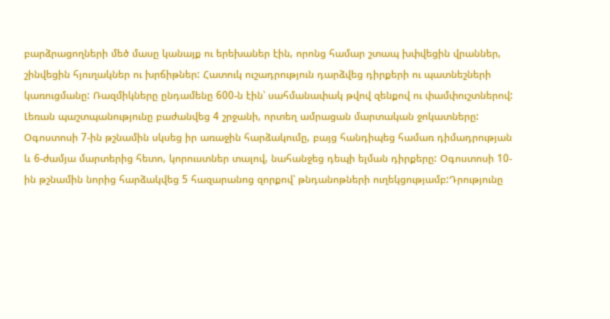բարձրացողների մեծ մասը կանայք ու երեխաներ էին, որոնց համար շտապ խփվեցին վրաններ, շինվեցին հյուղակներ ու խրճիթներ: Հատուկ ուշադրություն դարձվեց դիրքերի ու պատնեշների կառուցմանը: Ռազմիկները ընդամենը 600-ն էին՝ սահմանափակ թվով զենքով ու փամփուշտներով: Լեռան պաշտպանությունը բաժանվեց 4 շրջանի, որտեղ ամրացան մարտական ջոկատները: Օգոստոսի 7-ին թշնամին սկսեց իր առաջին հարձակումը, բայց հանդիպեց համառ դիմադրության և 6-ժամյա մարտերից հետո, կորուստներ տալով, նահանջեց դեպի ելման դիրքերը: Օգոստոսի 10-ին թշնամին նորից հարձակվեց 5 հազարանոց զորքով՝ թնդանոթների ուղեկցությամբ:Դրությունը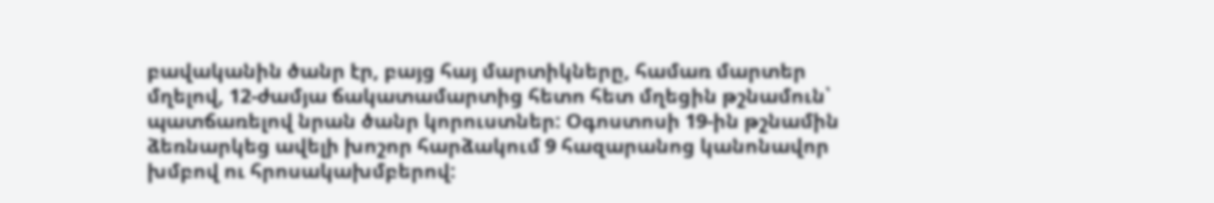բավականին ծանր էր, բայց հայ մարտիկները, համառ մարտեր մղելով, 12-ժամյա ճակատամարտից հետո հետ մղեցին թշնամուն՝ պատճառելով նրան ծանր կորուստներ: Օգոստոսի 19-ին թշնամին ձեռնարկեց ավելի խոշոր հարձակում 9 հազարանոց կանոնավոր խմբով ու հրոսակախմբերով: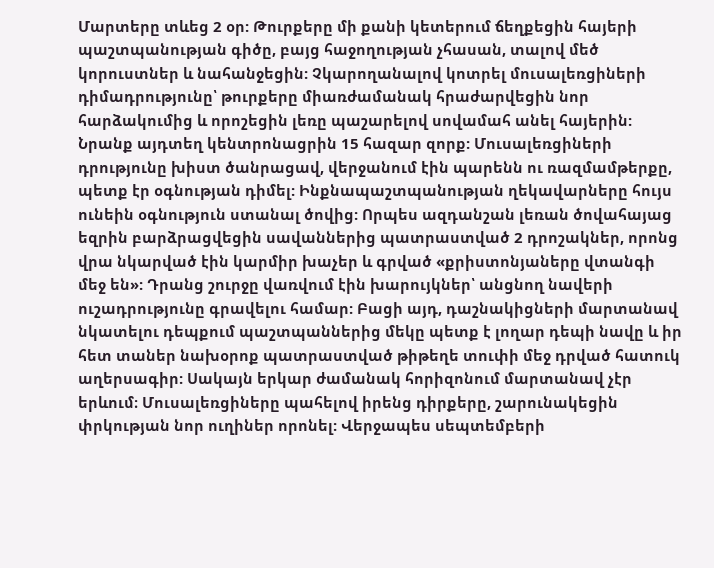Մարտերը տևեց 2 օր: Թուրքերը մի քանի կետերում ճեղքեցին հայերի պաշտպանության գիծը, բայց հաջողության չհասան, տալով մեծ կորուստներ և նահանջեցին: Չկարողանալով կոտրել մուսալեռցիների դիմադրությունը՝ թուրքերը միառժամանակ հրաժարվեցին նոր հարձակումից և որոշեցին լեռը պաշարելով սովամահ անել հայերին: Նրանք այդտեղ կենտրոնացրին 15 հազար զորք: Մուսալեռցիների դրությունը խիստ ծանրացավ, վերջանում էին պարենն ու ռազմամթերքը, պետք էր օգնության դիմել: Ինքնապաշտպանության ղեկավարները հույս ունեին օգնություն ստանալ ծովից: Որպես ազդանշան լեռան ծովահայաց եզրին բարձրացվեցին սավաններից պատրաստված 2 դրոշակներ, որոնց վրա նկարված էին կարմիր խաչեր և գրված «քրիստոնյաները վտանգի մեջ են»: Դրանց շուրջը վառվում էին խարույկներ՝ անցնող նավերի ուշադրությունը գրավելու համար: Բացի այդ, դաշնակիցների մարտանավ նկատելու դեպքում պաշտպաններից մեկը պետք է լողար դեպի նավը և իր հետ տաներ նախօրոք պատրաստված թիթեղե տուփի մեջ դրված հատուկ աղերսագիր: Սակայն երկար ժամանակ հորիզոնում մարտանավ չէր երևում։ Մուսալեռցիները պահելով իրենց դիրքերը, շարունակեցին փրկության նոր ուղիներ որոնել: Վերջապես սեպտեմբերի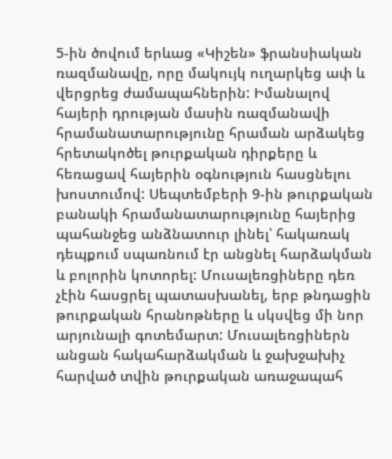5-ին ծովում երևաց «Կիշեն» ֆրանսիական ռազմանավը, որը մակույկ ուղարկեց ափ և վերցրեց ժամապահներին: Իմանալով հայերի դրության մասին ռազմանավի հրամանատարությունը հրաման արձակեց հրետակոծել թուրքական դիրքերը և հեռացավ հայերին օգնություն հասցնելու խոստումով: Սեպտեմբերի 9-ին թուրքական բանակի հրամանատարությունը հայերից պահանջեց անձնատուր լինել՝ հակառակ դեպքում սպառնում էր անցնել հարձակման և բոլորին կոտորել: Մուսալեռցիները դեռ չէին հասցրել պատասխանել, երբ թնդացին թուրքական հրանոթները և սկսվեց մի նոր արյունալի գոտեմարտ: Մուսալեռցիներն անցան հակահարձակման և ջախջախիչ հարված տվին թուրքական առաջապահ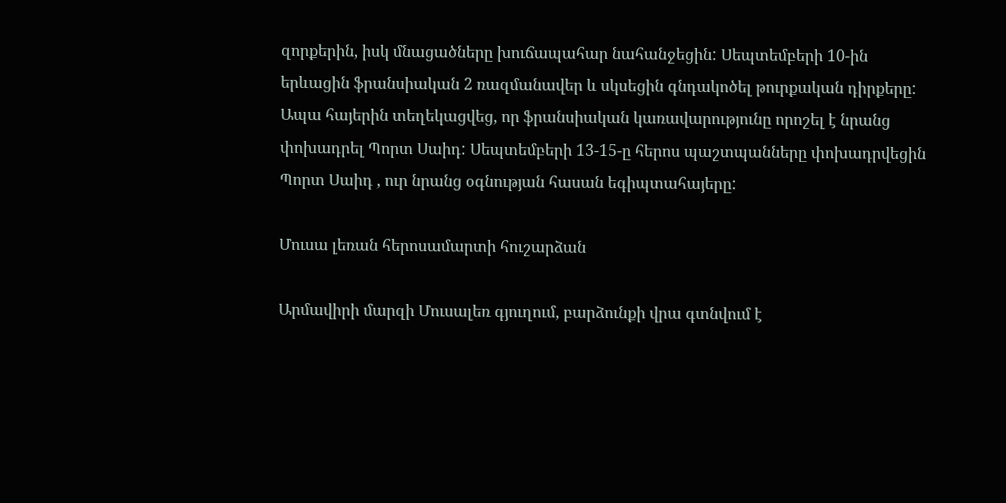զորքերին, իսկ մնացածները խուճապահար նահանջեցին: Սեպտեմբերի 10-ին երևացին ֆրանսիական 2 ռազմանավեր և սկսեցին գնդակոծել թուրքական դիրքերը: Ապա հայերին տեղեկացվեց, որ ֆրանսիական կառավարությունը որոշել է նրանց փոխադրել Պորտ Սաիդ: Սեպտեմբերի 13-15-ը հերոս պաշտպանները փոխադրվեցին Պորտ Սաիդ , ուր նրանց օգնության հասան եգիպտահայերը:

Մուսա լեռան հերոսամարտի հուշարձան

Արմավիրի մարզի Մուսալեռ գյուղում, բարձունքի վրա գտնվում է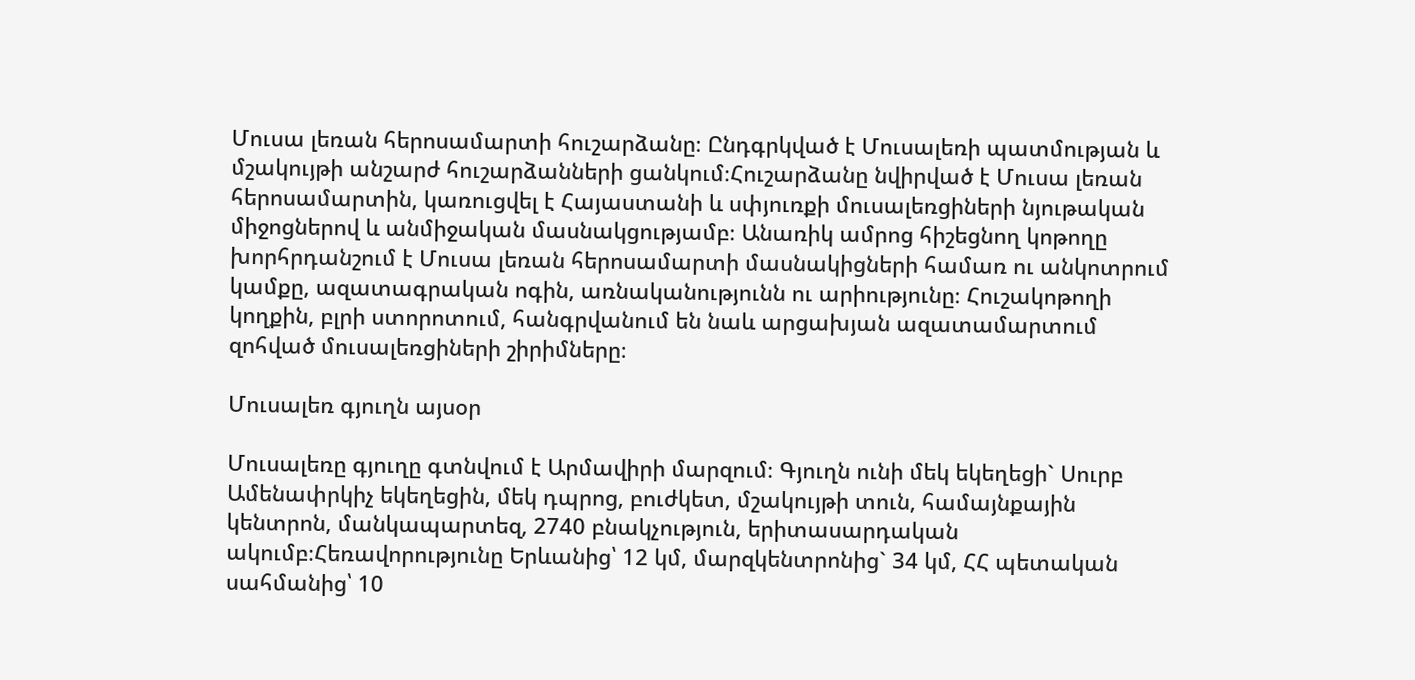Մուսա լեռան հերոսամարտի հուշարձանը։ Ընդգրկված է Մուսալեռի պատմության և մշակույթի անշարժ հուշարձանների ցանկում։Հուշարձանը նվիրված է Մուսա լեռան հերոսամարտին, կառուցվել է Հայաստանի և սփյուռքի մուսալեռցիների նյութական միջոցներով և անմիջական մասնակցությամբ։ Անառիկ ամրոց հիշեցնող կոթողը խորհրդանշում է Մուսա լեռան հերոսամարտի մասնակիցների համառ ու անկոտրում կամքը, ազատագրական ոգին, առնականությունն ու արիությունը։ Հուշակոթողի կողքին, բլրի ստորոտում, հանգրվանում են նաև արցախյան ազատամարտում զոհված մուսալեռցիների շիրիմները։

Մուսալեռ գյուղն այսօր

Մուսալեռը գյուղը գտնվում է Արմավիրի մարզում։ Գյուղն ունի մեկ եկեղեցի` Սուրբ Ամենափրկիչ եկեղեցին, մեկ դպրոց, բուժկետ, մշակույթի տուն, համայնքային կենտրոն, մանկապարտեզ, 2740 բնակչություն, երիտասարդական ակումբ։Հեռավորությունը Երևանից՝ 12 կմ, մարզկենտրոնից` 34 կմ, ՀՀ պետական սահմանից՝ 10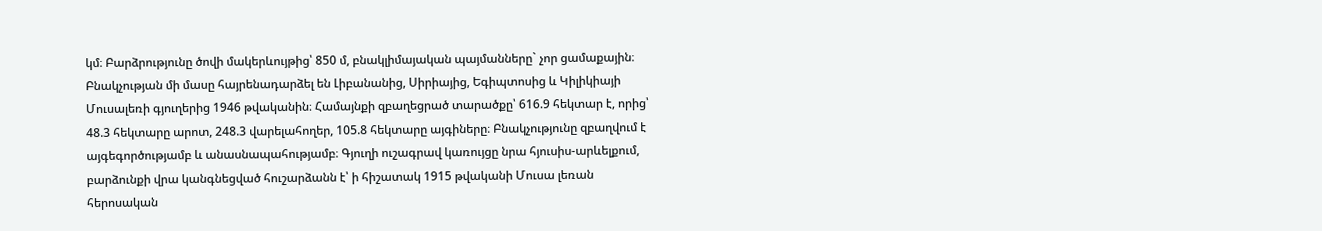կմ։ Բարձրությունը ծովի մակերևույթից՝ 850 մ, բնակլիմայական պայմանները` չոր ցամաքային։ Բնակչության մի մասը հայրենադարձել են Լիբանանից, Սիրիայից, Եգիպտոսից և Կիլիկիայի Մուսալեռի գյուղերից 1946 թվականին։ Համայնքի զբաղեցրած տարածքը՝ 616.9 հեկտար է, որից՝ 48.3 հեկտարը արոտ, 248.3 վարելահողեր, 105.8 հեկտարը այգիները։ Բնակչությունը զբաղվում է այգեգործությամբ և անասնապահությամբ։ Գյուղի ուշագրավ կառույցը նրա հյուսիս-արևելքում, բարձունքի վրա կանգնեցված հուշարձանն է՝ ի հիշատակ 1915 թվականի Մուսա լեռան հերոսական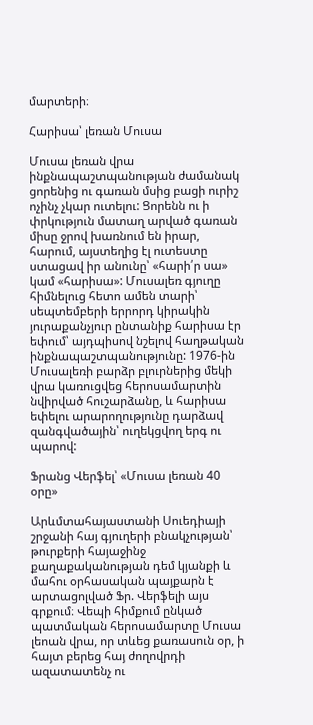մարտերի։

Հարիսա՝ լեռան Մուսա

Մուսա լեռան վրա ինքնապաշտպանության ժամանակ ցորենից ու գառան մսից բացի ուրիշ ոչինչ չկար ուտելու: Ցորենն ու ի փրկություն մատաղ արված գառան միսը ջրով խառնում են իրար, հարում, այստեղից էլ ուտեստը ստացավ իր անունը՝ «հարի՛ր սա» կամ «հարիսա»: Մուսալեռ գյուղը հիմնելուց հետո ամեն տարի՝ սեպտեմբերի երրորդ կիրակին յուրաքանչյուր ընտանիք հարիսա էր եփում՝ այդպիսով նշելով հաղթական ինքնապաշտպանությունը: 1976-ին Մուսալեռի բարձր բլուրներից մեկի վրա կառուցվեց հերոսամարտին նվիրված հուշարձանը, և հարիսա եփելու արարողությունը դարձավ զանգվածային՝ ուղեկցվող երգ ու պարով:

Ֆրանց Վերֆել՝ «Մուսա լեռան 40 օրը»

Արևմտահայաստանի Սուեդիայի շրջանի հայ գյուղերի բնակչության՝ թուրքերի հայաջինջ քաղաքականության դեմ կյանքի և մահու օրհասական պայքարն է արտացոլված Ֆր. Վերֆելի այս գրքում։ Վեպի հիմքում ընկած պատմական հերոսամարտը Մուսա լեոան վրա, որ տևեց քառասուն օր, ի հայտ բերեց հայ ժողովրդի ազատատենչ ու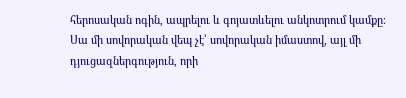հերոսական ոգին, ապրելու և գոյատևելու անկոտրում կամքը։ Սա մի սովորական վեպ չէ՝ սովորական իմաստով, այլ մի դյուցազներգություն, որի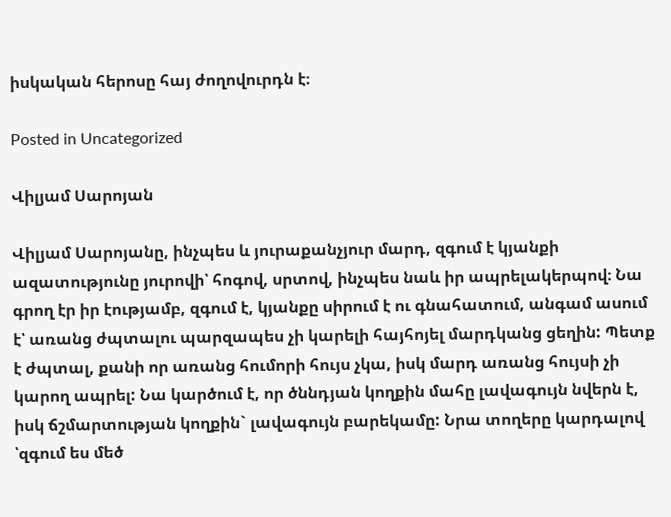իսկական հերոսը հայ ժողովուրդն է։

Posted in Uncategorized

Վիլյամ Սարոյան

Վիլյամ Սարոյանը, ինչպես և յուրաքանչյուր մարդ, զգում է կյանքի ազատությունը յուրովի՝ հոգով, սրտով, ինչպես նաև իր ապրելակերպով։ Նա գրող էր իր էությամբ, զգում է, կյանքը սիրում է ու գնահատում, անգամ ասում է՝ առանց ժպտալու պարզապես չի կարելի հայհոյել մարդկանց ցեղին: Պետք է ժպտալ, քանի որ առանց հումորի հույս չկա, իսկ մարդ առանց հույսի չի կարող ապրել: Նա կարծում է, որ ծննդյան կողքին մահը լավագույն նվերն է, իսկ ճշմարտության կողքին` լավագույն բարեկամը: Նրա տողերը կարդալով ՝զգում ես մեծ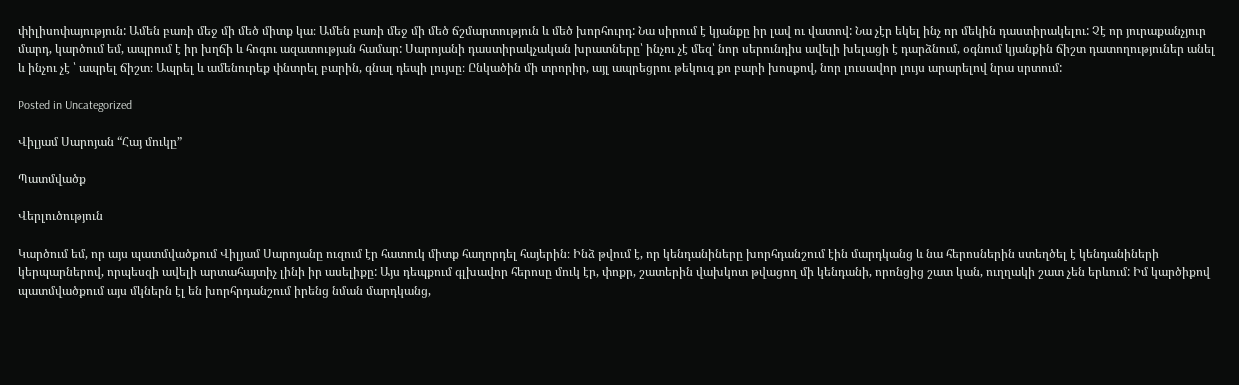փիլիսոփայություն: Ամեն բառի մեջ մի մեծ միտք կա։ Ամեն բառի մեջ մի մեծ ճշմարտություն և մեծ խորհուրդ: Նա սիրում է կյանքը իր լավ ու վատով: Նա չէր եկել ինչ որ մեկին դաստիրակելու: Չէ որ յուրաքանչյուր մարդ, կարծում եմ, ապրում է իր խղճի և հոգու ազատության համար: Սարոյանի դաստիրակչական խրատները՝ ինչու չէ մեզ՝ նոր սերունդիս ավելի խելացի է դարձնում, օգնում կյանքին ճիշտ դատողություներ անել և ինչու չէ ՝ ապրել ճիշտ։ Ապրել և ամենուրեք փնտրել բարին, գնալ դեպի լույսը։ Ընկածին մի տրորիր, այլ ապրեցրու թեկուզ քո բարի խոսքով, նոր լուսավոր լույս արարելով նրա սրտում:

Posted in Uncategorized

Վիլյամ Սարոյան “Հայ մուկը”

Պատմվածք

Վերլուծություն

Կարծում եմ, որ այս պատմվածքում Վիլյամ Սարոյանը ուզում էր հատուկ միտք հաղորդել հայերին։ Ինձ թվում է, որ կենդանիները խորհդանշում էին մարդկանց և նա հերոսներին ստեղծել է կենդանիների կերպարներով, որպեսզի ավելի արտահայտիչ լինի իր ասելիքը: Այս դեպքում գլխավոր հերոսը մուկ էր, փոքր, շատերին վախկոտ թվացող մի կենդանի, որոնցից շատ կան, ուղղակի շատ չեն երևում: Իմ կարծիքով պատմվածքում այս մկներն էլ են խորհրդանշում իրենց նման մարդկանց,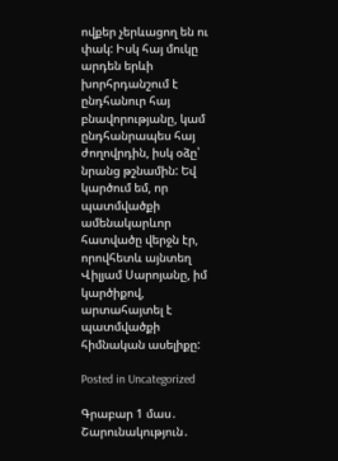ովքեր չերևացող են ու փակ: Իսկ հայ մուկը արդեն երևի խորհրդանշում է ընդհանուր հայ բնավորությանը, կամ ընդհանրապես հայ ժողովրդին, իսկ օձը՝ նրանց թշնամին: Եվ կարծում եմ, որ պատմվածքի ամենակարևոր հատվածը վերջն էր, որովհետև այնտեղ Վիլյամ Սարոյանը, իմ կարծիքով, արտահայտել է պատմվածքի հիմնական ասելիքը:

Posted in Uncategorized

Գրաբար 1 մաս․ Շարունակություն․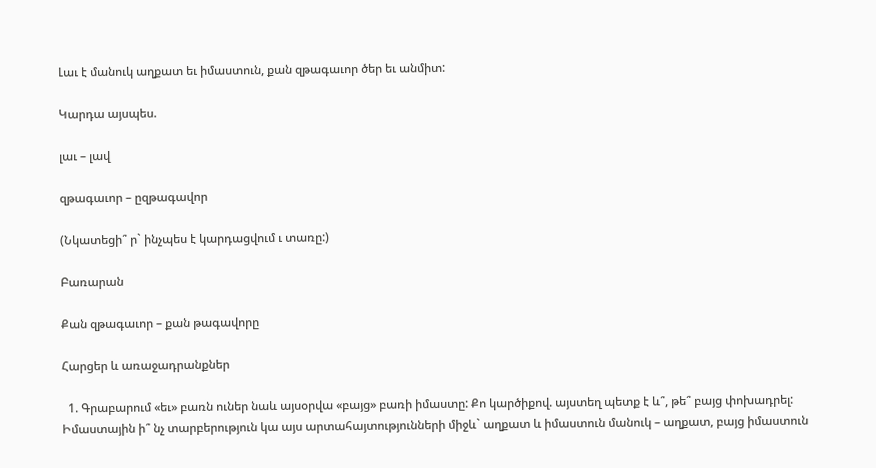Լաւ է մանուկ աղքատ եւ իմաստուն, քան զթագաւոր ծեր եւ անմիտ:

Կարդա այսպես.

լաւ – լավ

զթագաւոր – ըզթագավոր

(Նկատեցի՞ ր` ինչպես է կարդացվում ւ տառը:)

Բառարան

Քան զթագաւոր – քան թագավորը

Հարցեր և առաջադրանքներ

  1. Գրաբարում «եւ» բառն ուներ նաև այսօրվա «բայց» բառի իմաստը: Քո կարծիքով. այստեղ պետք է և՞, թե՞ բայց փոխադրել: Իմաստային ի՞ նչ տարբերություն կա այս արտահայտությունների միջև` աղքատ և իմաստուն մանուկ – աղքատ, բայց իմաստուն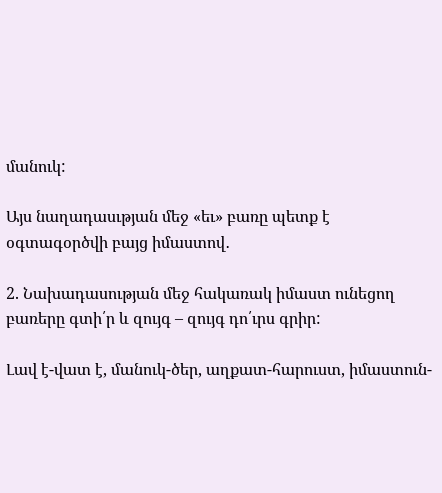մանուկ:

Այս նաղադասւթյան մեջ «եւ» բառը պետք է օգտագօրծվի բայց իմաստով․

2. Նախադասության մեջ հակառակ իմաստ ունեցող բառերը գտի՛ր և զույգ – զույգ դո՛ւրս գրիր:

Լավ է-վատ է, մանուկ-ծեր, աղքատ-հարուստ, իմաստուն-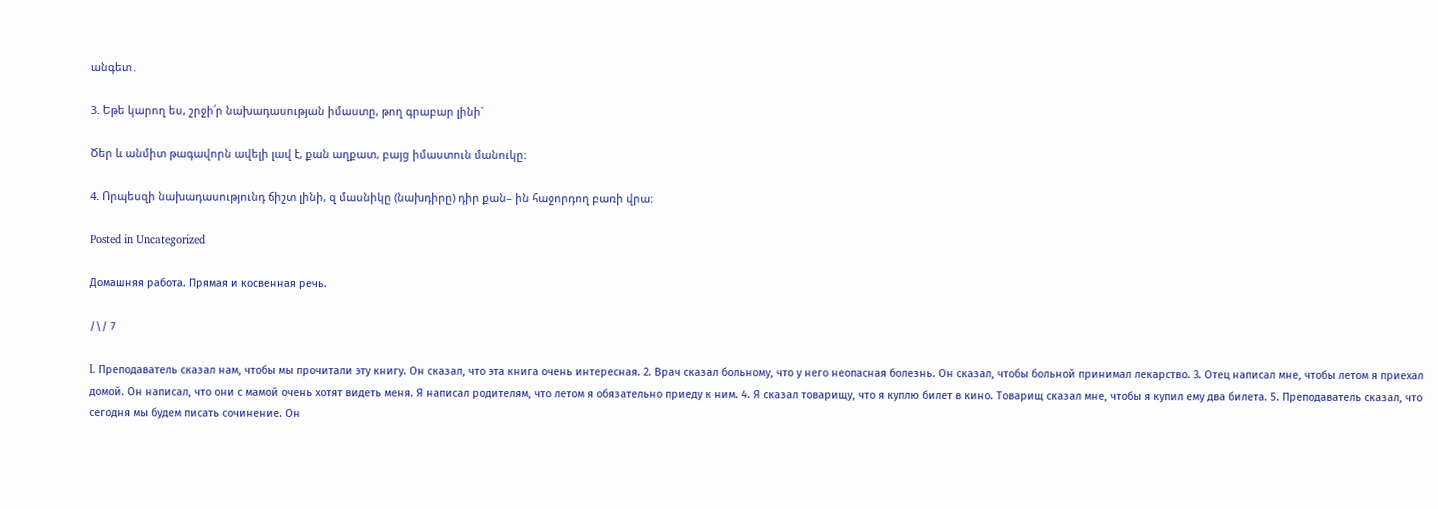անգետ․

3. Եթե կարող ես, շրջի՛ր նախադասության իմաստը, թող գրաբար լինի`

Ծեր և անմիտ թագավորն ավելի լավ է, քան աղքատ, բայց իմաստուն մանուկը:

4. Որպեսզի նախադասությունդ ճիշտ լինի, զ մասնիկը (նախդիրը) դիր քան– ին հաջորդող բառի վրա:

Posted in Uncategorized

Домашняя работа. Прямая и косвенная речь.

/\/ 7

l. Преподаватель сказал нам, чтобы мы прочитали эту книгу. Он сказал, что эта книга очень интересная. 2. Врач сказал больному, что у него неопасная болезнь. Он сказал, чтобы больной принимал лекарство. 3. Отец написал мне, чтобы летом я приехал домой. Он написал, что они с мамой очень хотят видеть меня. Я написал родителям, что летом я обязательно приеду к ним. 4. Я сказал товарищу, что я куплю билет в кино. Товарищ сказал мне, чтобы я купил ему два билета. 5. Преподаватель сказал, что сегодня мы будем писать сочинение. Он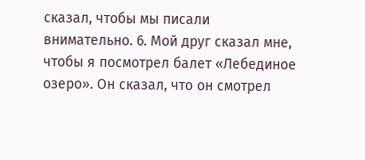сказал, чтобы мы писали внимательно. 6. Мой друг сказал мне, чтобы я посмотрел балет «Лебединое озеро». Он сказал, что он смотрел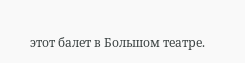этот балет в Большом театре.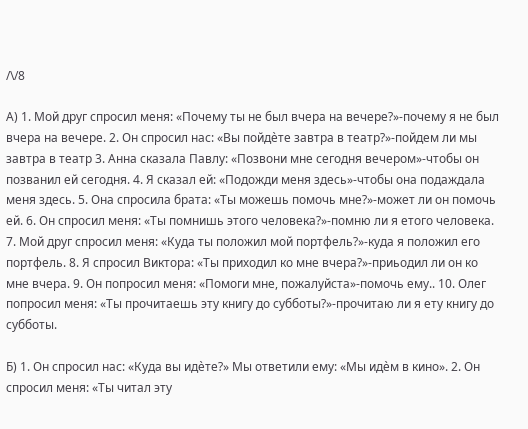/\/8

А) 1. Мой друг спросил меня: «Почему ты не был вчера на вечере?»-почему я не был вчера на вечере. 2. Он спросил нас: «Вы пойдѐте завтра в театр?»-пойдем ли мы завтра в театр 3. Анна сказала Павлу: «Позвони мне сегодня вечером»-чтобы он позванил ей сегодня. 4. Я сказал ей: «Подожди меня здесь»-чтобы она подаждала меня здесь. 5. Она спросила брата: «Ты можешь помочь мне?»-может ли он помочь ей. 6. Он спросил меня: «Ты помнишь этого человека?»-помню ли я етого человека. 7. Мой друг спросил меня: «Куда ты положил мой портфель?»-куда я положил его портфель. 8. Я спросил Виктора: «Ты приходил ко мне вчера?»-приьодил ли он ко мне вчера. 9. Он попросил меня: «Помоги мне, пожалуйста»-помочь ему.. 10. Олег попросил меня: «Ты прочитаешь эту книгу до субботы?»-прочитаю ли я ету книгу до субботы.

Б) 1. Он спросил нас: «Куда вы идѐте?» Мы ответили ему: «Мы идѐм в кино». 2. Он спросил меня: «Ты читал эту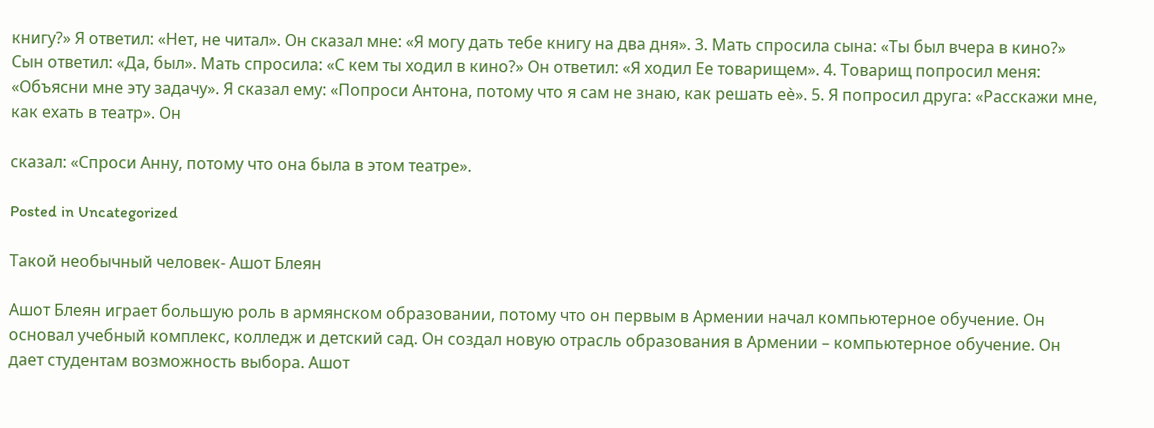книгу?» Я ответил: «Нет, не читал». Он сказал мне: «Я могу дать тебе книгу на два дня». 3. Мать спросила сына: «Ты был вчера в кино?» Сын ответил: «Да, был». Мать спросила: «С кем ты ходил в кино?» Он ответил: «Я ходил Ее товарищем». 4. Товарищ попросил меня: «Объясни мне эту задачу». Я сказал ему: «Попроси Антона, потому что я сам не знаю, как решать еѐ». 5. Я попросил друга: «Расскажи мне, как ехать в театр». Он

сказал: «Спроси Анну, потому что она была в этом театре».

Posted in Uncategorized

Такой необычный человек- Ашот Блеян

Ашот Блеян играет большую роль в армянском образовании, потому что он первым в Армении начал компьютерное обучение. Он основал учебный комплекс, колледж и детский сад. Он создал новую отрасль образования в Армении – компьютерное обучение. Он дает студентам возможность выбора. Ашот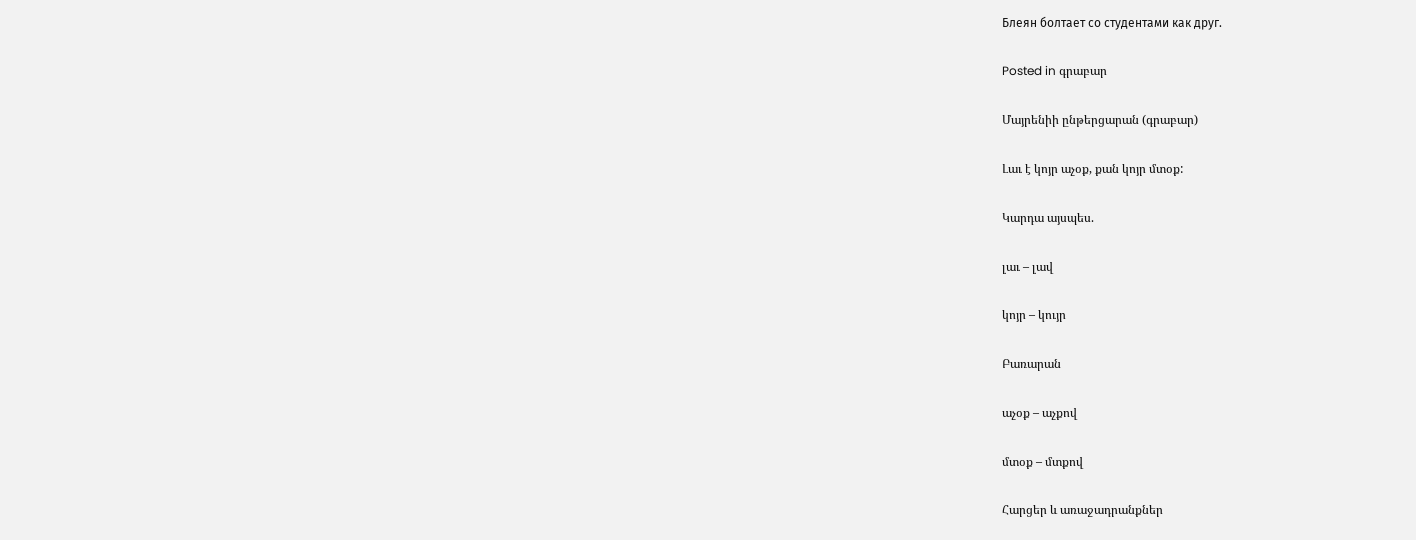Блеян болтает со студентами как друг.

Posted in գրաբար

Մայրենիի ընթերցարան (գրաբար)

Լաւ է կոյր աչօք, քան կոյր մտօք:

Կարդա այսպես.

լաւ – լավ

կոյր – կույր

Բառարան

աչօք – աչքով

մտօք – մտքով

Հարցեր և առաջադրանքներ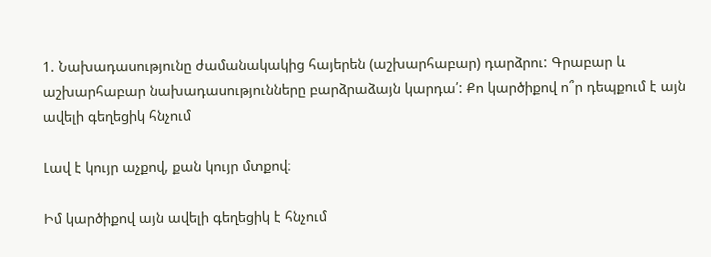1. Նախադասությունը ժամանակակից հայերեն (աշխարհաբար) դարձրու: Գրաբար և աշխարհաբար նախադասությունները բարձրաձայն կարդա՛: Քո կարծիքով ո՞ր դեպքում է այն ավելի գեղեցիկ հնչում

Լավ է կույր աչքով, քան կույր մտքով։

Իմ կարծիքով այն ավելի գեղեցիկ է հնչում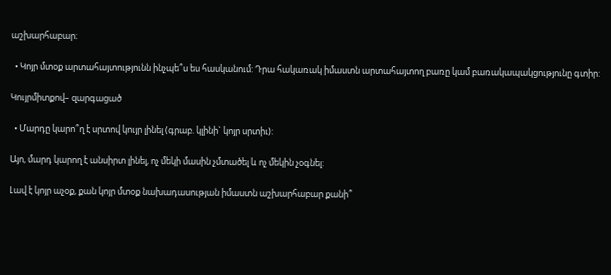աշխարհաբար։

  • Կոյր մտօք արտահայտությունն ինչպե՞ս ես հասկանում: Դրա հակառակ իմաստն արտահայտող բառը կամ բառակապակցությունը գտիր:

Կույրմիտքով– զարգացած

  • Մարդը կարո՞ղ է սրտով կույր լինել (գրաբ. կլինի` կոյր սրտիւ):

Այո, մարդ կարող է անսիրտ լինել, ոչ մեկի մասին չմտածել և ոչ մեկին չօգնել:

Լավ է կոյր աչօք, քան կոյր մտօք նախադասության իմաստն աշխարհաբար քանի՞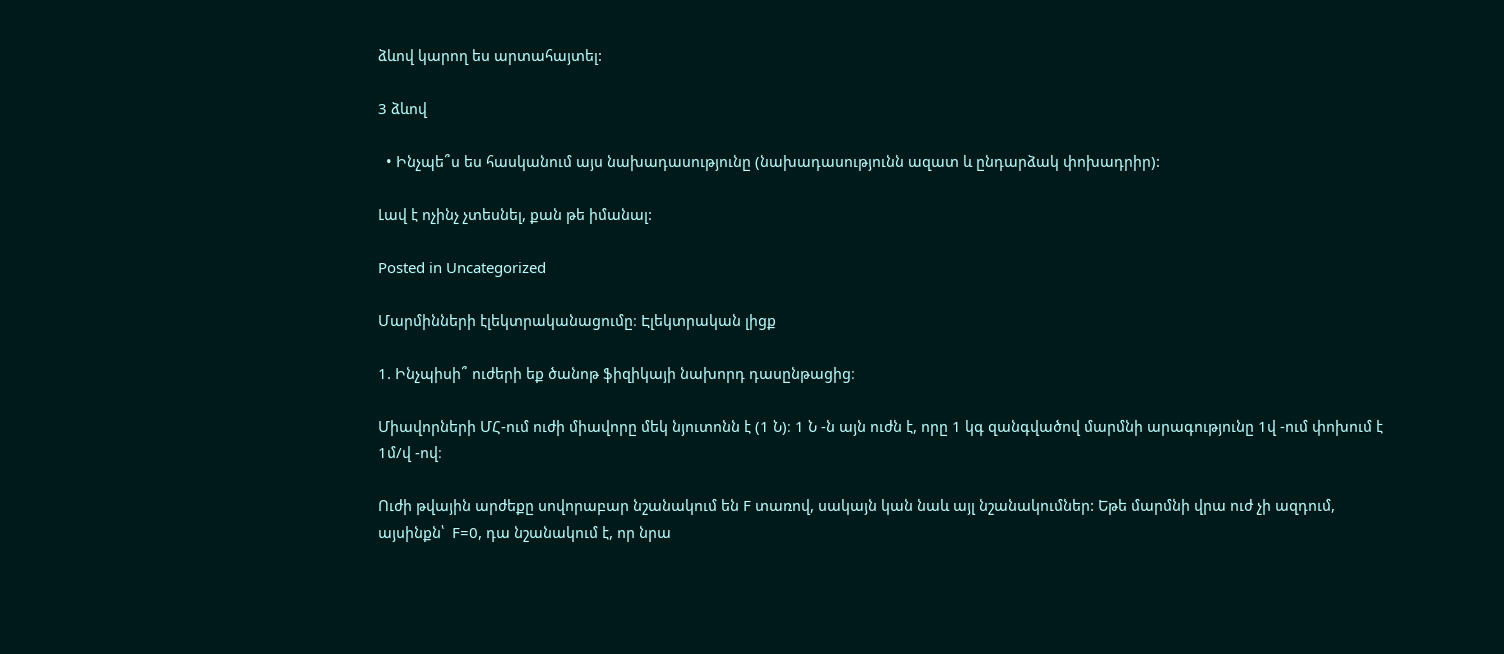ձևով կարող ես արտահայտել:

3 ձևով

  • Ինչպե՞ս ես հասկանում այս նախադասությունը (նախադասությունն ազատ և ընդարձակ փոխադրիր):

Լավ է ոչինչ չտեսնել, քան թե իմանալ:

Posted in Uncategorized

Մարմինների էլեկտրականացումը։ Էլեկտրական լիցք

1. Ինչպիսի՞ ուժերի եք ծանոթ ֆիզիկայի նախորդ դասընթացից։

Միավորների ՄՀ-ում ուժի միավորը մեկ նյուտոնն է (1 Ն)։ 1 Ն -ն այն ուժն է, որը 1 կգ զանգվածով մարմնի արագությունը 1վ -ում փոխում է 1մ/վ -ով։

Ուժի թվային արժեքը սովորաբար նշանակում են F տառով, սակայն կան նաև այլ նշանակումներ: Եթե մարմնի վրա ուժ չի ազդում, այսինքն՝  F=0, դա նշանակում է, որ նրա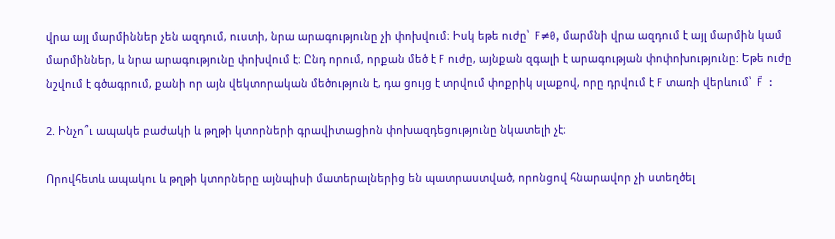վրա այլ մարմիններ չեն ազդում, ուստի, նրա արագությունը չի փոխվում։ Իսկ եթե ուժը՝  F≠0, մարմնի վրա ազդում է այլ մարմին կամ մարմիններ, և նրա արագությունը փոխվում է։ Ընդ որում, որքան մեծ է F ուժը, այնքան զգալի է արագության փոփոխությունը: Եթե ուժը նշվում է գծագրում, քանի որ այն վեկտորական մեծություն է, դա ցույց է տրվում փոքրիկ սլաքով, որը դրվում է F տառի վերևում՝  F⃗  :

2. Ինչո՞ւ ապակե բաժակի և թղթի կտորների գրավիտացիոն փոխազդեցությունը նկատելի չէ։

Որովհետև ապակու և թղթի կտորները այնպիսի մատերալներից են պատրաստված, որոնցով հնարավոր չի ստեղծել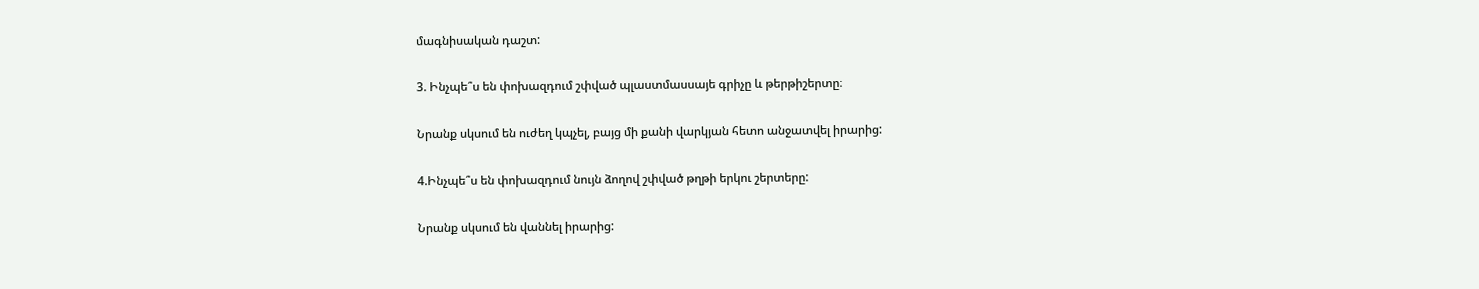մագնիսական դաշտ:

3. Ինչպե՞ս են փոխազդում շփված պլաստմասսայե գրիչը և թերթիշերտը։

Նրանք սկսում են ուժեղ կպչել, բայց մի քանի վարկյան հետո անջատվել իրարից:

4.Ինչպե՞ս են փոխազդում նույն ձողով շփված թղթի երկու շերտերը:

Նրանք սկսում են վաննել իրարից: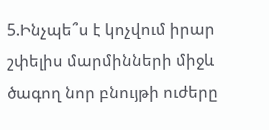5.Ինչպե՞ս է կոչվում իրար շփելիս մարմինների միջև ծագող նոր բնույթի ուժերը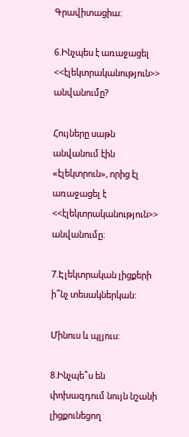Գրավիտացիա:

6.Ինչպես է առաջացել <<էլեկտրականություն>> անվանումը?

Հույները սաթն անվանում էին «էլեկտրուն», որից էլ առաջացել է <<էլեկտրականություն>> անվանումը։

7.Էլեկտրական լիցքերի ի՞նչ տեսակներկան:

Մինուս և պլյուս:

8.Ինչպե՞ս են փոխազդում նույն նշանի լիցքունեցող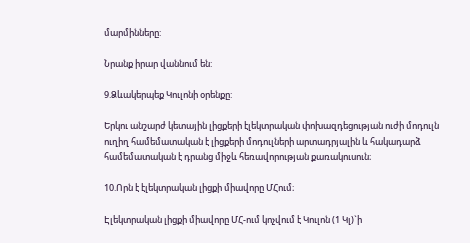մարմինները:

Նրանք իրար վաննում են:

9.Ձևակերպեք Կուլոնի օրենքը:

Երկու անշարժ կետային լիցքերի էլեկտրական փոխազդեցության ուժի մոդուլն ուղիղ համեմատական է լիցքերի մոդուլների արտադրյալին և հակադարձ համեմատական է դրանց միջև հեռավորության քառակուսուն։

10.Որն է էլեկտրական լիցքի միավորը ՄՀում։

Էլեկտրական լիցքի միավորը ՄՀ-ում կոչվում է Կուլոն (1 Կլ)`ի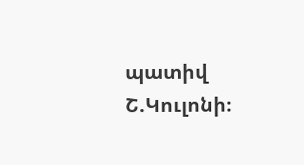պատիվ Շ.Կուլոնի։